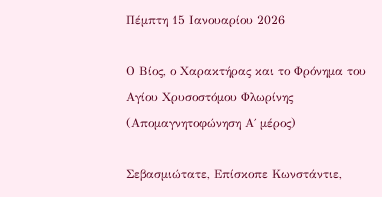Πέμπτη 15 Ιανουαρίου 2026

Ο Βίος, ο Χαρακτήρας και το Φρόνημα του Αγίου Χρυσοστόμου Φλωρίνης (Απομαγνητοφώνηση Α΄ μέρος)

Σεβασμιώτατε, Επίσκοπε Κωνστάντιε,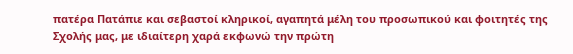πατέρα Πατάπιε και σεβαστοί κληρικοί, αγαπητά μέλη του προσωπικού και φοιτητές της Σχολής μας, με ιδιαίτερη χαρά εκφωνώ την πρώτη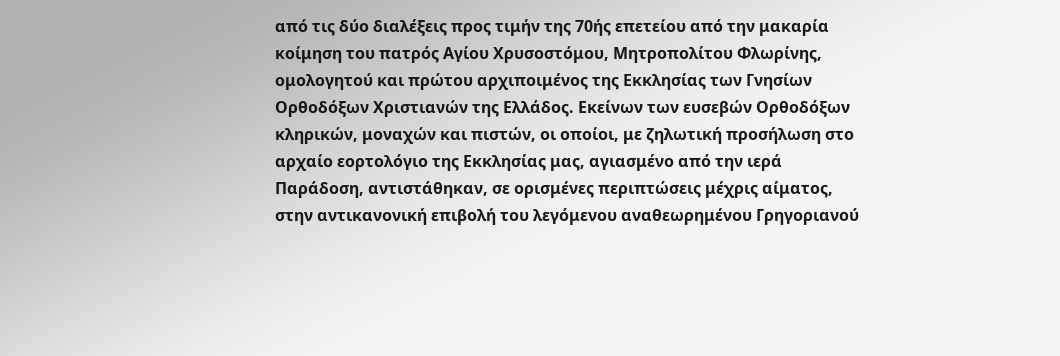από τις δύο διαλέξεις προς τιμήν της 70ής επετείου από την μακαρία κοίμηση του πατρός Αγίου Χρυσοστόμου, Μητροπολίτου Φλωρίνης, ομολογητού και πρώτου αρχιποιμένος της Εκκλησίας των Γνησίων Ορθοδόξων Χριστιανών της Ελλάδος. Εκείνων των ευσεβών Ορθοδόξων κληρικών, μοναχών και πιστών, οι οποίοι, με ζηλωτική προσήλωση στο αρχαίο εορτολόγιο της Εκκλησίας μας, αγιασμένο από την ιερά Παράδοση, αντιστάθηκαν, σε ορισμένες περιπτώσεις μέχρις αίματος, στην αντικανονική επιβολή του λεγόμενου αναθεωρημένου Γρηγοριανού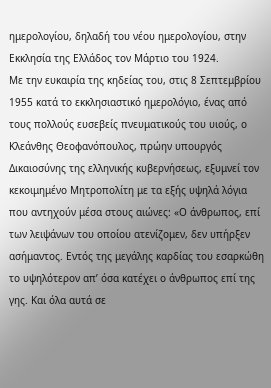ημερολογίου, δηλαδή του νέου ημερολογίου, στην Εκκλησία της Ελλάδος τον Μάρτιο του 1924.
Με την ευκαιρία της κηδείας του, στις 8 Σεπτεμβρίου 1955 κατά το εκκλησιαστικό ημερολόγιο, ένας από τους πολλούς ευσεβείς πνευματικούς του υιούς, ο Κλεάνθης Θεοφανόπουλος, πρώην υπουργός Δικαιοσύνης της ελληνικής κυβερνήσεως, εξυμνεί τον κεκοιμημένο Μητροπολίτη με τα εξής υψηλά λόγια που αντηχούν μέσα στους αιώνες: «Ο άνθρωπος, επί των λειψάνων του οποίου ατενίζομεν, δεν υπήρξεν ασήμαντος. Εντός της μεγάλης καρδίας του εσαρκώθη το υψηλότερον απ’ όσα κατέχει ο άνθρωπος επί της γης. Και όλα αυτά σε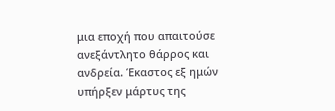μια εποχή που απαιτούσε ανεξάντλητο θάρρος και ανδρεία. Έκαστος εξ ημών υπήρξεν μάρτυς της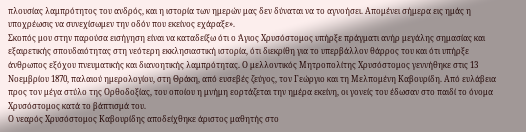πλουσίας λαμπρότητος του ανδρός, και η ιστορία των ημερών μας δεν δύναται να το αγνοήσει. Απομένει σήμερα εις ημάς η υποχρέωσις να συνεχίσωμεν την οδόν που εκείνος εχάραξε».
Σκοπός μου στην παρούσα εισήγηση είναι να καταδείξω ότι ο Άγιος Χρυσόστομος υπήρξε πράγματι ανήρ μεγάλης σημασίας και εξαιρετικής σπουδαιότητας στη νεότερη εκκλησιαστική ιστορία, ότι διεκρίθη για το υπερβάλλον θάρρος του και ότι υπήρξε άνθρωπος εξόχου πνευματικής και διανοητικής λαμπρότητας. Ο μελλοντικός Μητροπολίτης Χρυσόστομος γεννήθηκε στις 13 Νοεμβρίου 1870, παλαιού ημερολογίου, στη Θράκη, από ευσεβές ζεύγος, τον Γεώργιο και τη Μελπομένη Καβουρίδη. Από ευλάβεια προς τον μέγα στύλο της Ορθοδοξίας, του οποίου η μνήμη εορτάζεται την ημέρα εκείνη, οι γονείς του έδωσαν στο παιδί το όνομα Χρυσόστομος κατά το βάπτισμά του.
Ο νεαρός Χρυσόστομος Καβουρίδης αποδείχθηκε άριστος μαθητής στο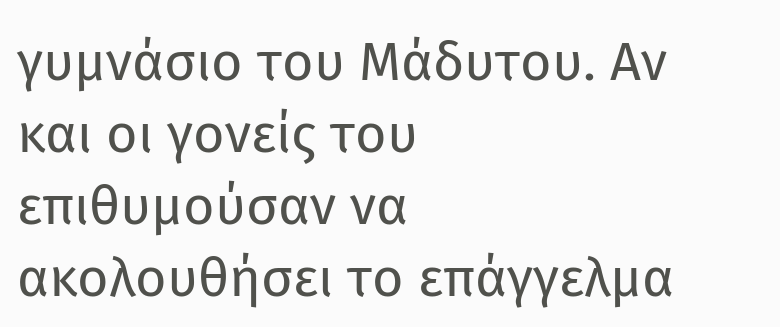γυμνάσιο του Μάδυτου. Αν και οι γονείς του επιθυμούσαν να ακολουθήσει το επάγγελμα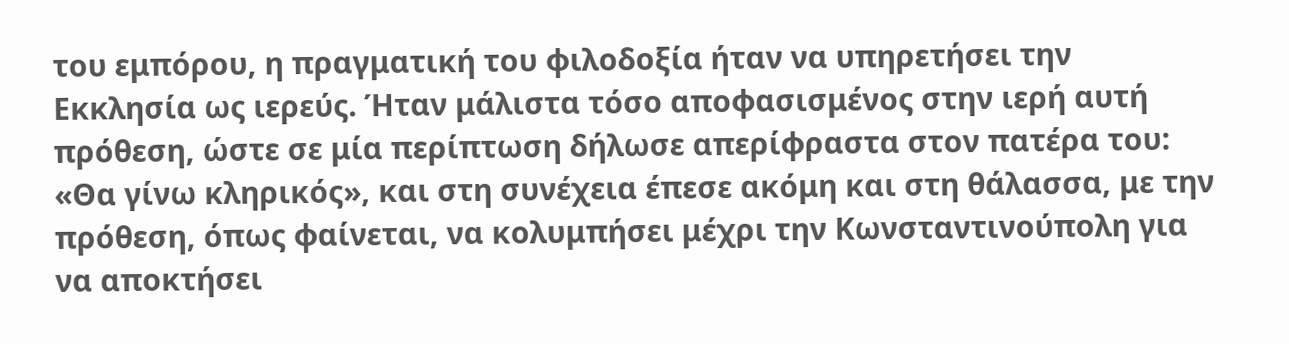του εμπόρου, η πραγματική του φιλοδοξία ήταν να υπηρετήσει την Εκκλησία ως ιερεύς. Ήταν μάλιστα τόσο αποφασισμένος στην ιερή αυτή πρόθεση, ώστε σε μία περίπτωση δήλωσε απερίφραστα στον πατέρα του: «Θα γίνω κληρικός», και στη συνέχεια έπεσε ακόμη και στη θάλασσα, με την πρόθεση, όπως φαίνεται, να κολυμπήσει μέχρι την Κωνσταντινούπολη για να αποκτήσει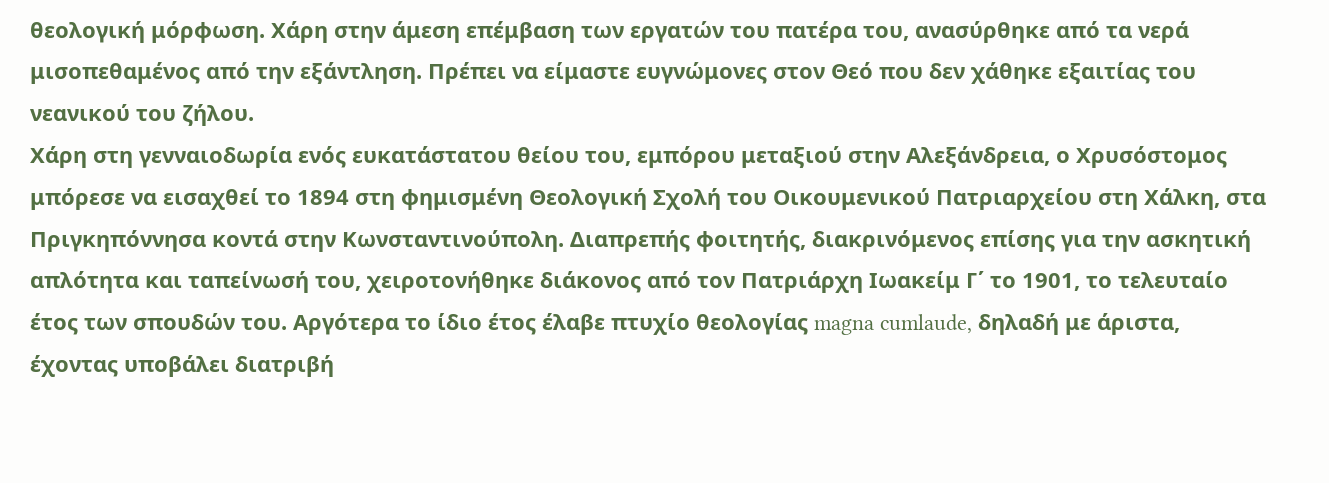θεολογική μόρφωση. Χάρη στην άμεση επέμβαση των εργατών του πατέρα του, ανασύρθηκε από τα νερά μισοπεθαμένος από την εξάντληση. Πρέπει να είμαστε ευγνώμονες στον Θεό που δεν χάθηκε εξαιτίας του νεανικού του ζήλου.
Χάρη στη γενναιοδωρία ενός ευκατάστατου θείου του, εμπόρου μεταξιού στην Αλεξάνδρεια, ο Χρυσόστομος μπόρεσε να εισαχθεί το 1894 στη φημισμένη Θεολογική Σχολή του Οικουμενικού Πατριαρχείου στη Χάλκη, στα Πριγκηπόννησα κοντά στην Κωνσταντινούπολη. Διαπρεπής φοιτητής, διακρινόμενος επίσης για την ασκητική απλότητα και ταπείνωσή του, χειροτονήθηκε διάκονος από τον Πατριάρχη Ιωακείμ Γ΄ το 1901, το τελευταίο έτος των σπουδών του. Αργότερα το ίδιο έτος έλαβε πτυχίο θεολογίας magna cumlaude, δηλαδή με άριστα, έχοντας υποβάλει διατριβή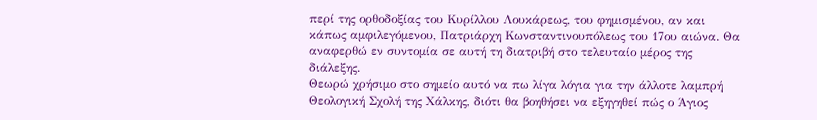περί της ορθοδοξίας του Κυρίλλου Λουκάρεως, του φημισμένου, αν και κάπως αμφιλεγόμενου, Πατριάρχη Κωνσταντινουπόλεως του 17ου αιώνα. Θα αναφερθώ εν συντομία σε αυτή τη διατριβή στο τελευταίο μέρος της διάλεξης.
Θεωρώ χρήσιμο στο σημείο αυτό να πω λίγα λόγια για την άλλοτε λαμπρή Θεολογική Σχολή της Χάλκης, διότι θα βοηθήσει να εξηγηθεί πώς ο Άγιος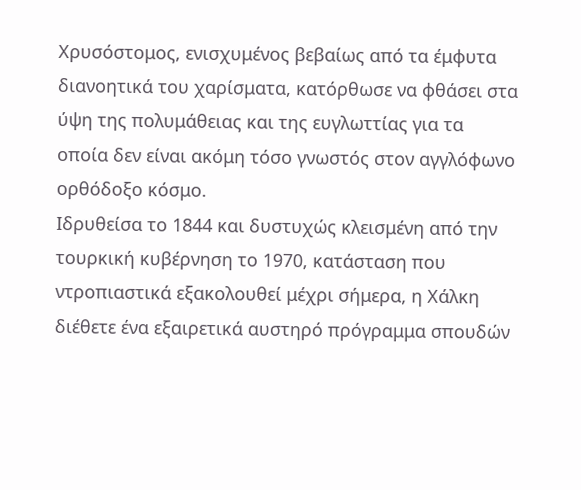Χρυσόστομος, ενισχυμένος βεβαίως από τα έμφυτα διανοητικά του χαρίσματα, κατόρθωσε να φθάσει στα ύψη της πολυμάθειας και της ευγλωττίας για τα οποία δεν είναι ακόμη τόσο γνωστός στον αγγλόφωνο ορθόδοξο κόσμο.
Ιδρυθείσα το 1844 και δυστυχώς κλεισμένη από την τουρκική κυβέρνηση το 1970, κατάσταση που ντροπιαστικά εξακολουθεί μέχρι σήμερα, η Χάλκη διέθετε ένα εξαιρετικά αυστηρό πρόγραμμα σπουδών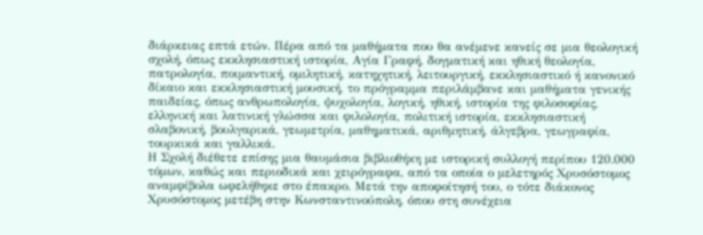διάρκειας επτά ετών. Πέρα από τα μαθήματα που θα ανέμενε κανείς σε μια θεολογική σχολή, όπως εκκλησιαστική ιστορία, Αγία Γραφή, δογματική και ηθική θεολογία, πατρολογία, ποιμαντική, ομιλητική, κατηχητική, λειτουργική, εκκλησιαστικό ή κανονικό δίκαιο και εκκλησιαστική μουσική, το πρόγραμμα περιλάμβανε και μαθήματα γενικής παιδείας, όπως ανθρωπολογία, ψυχολογία, λογική, ηθική, ιστορία της φιλοσοφίας, ελληνική και λατινική γλώσσα και φιλολογία, πολιτική ιστορία, εκκλησιαστική σλαβονική, βουλγαρικά, γεωμετρία, μαθηματικά, αριθμητική, άλγεβρα, γεωγραφία, τουρκικά και γαλλικά.
Η Σχολή διέθετε επίσης μια θαυμάσια βιβλιοθήκη με ιστορική συλλογή περίπου 120.000 τόμων, καθώς και περιοδικά και χειρόγραφα, από τα οποία ο μελετηρός Χρυσόστομος αναμφίβολα ωφελήθηκε στο έπακρο. Μετά την αποφοίτησή του, ο τότε διάκονος Χρυσόστομος μετέβη στην Κωνσταντινούπολη, όπου στη συνέχεια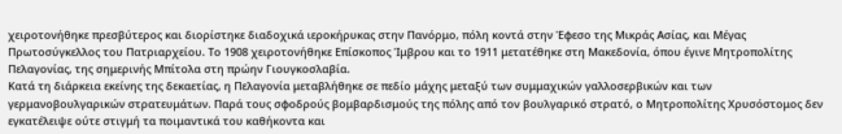χειροτονήθηκε πρεσβύτερος και διορίστηκε διαδοχικά ιεροκήρυκας στην Πανόρμο, πόλη κοντά στην Έφεσο της Μικράς Ασίας, και Μέγας Πρωτοσύγκελλος του Πατριαρχείου. Το 1908 χειροτονήθηκε Επίσκοπος Ίμβρου και το 1911 μετατέθηκε στη Μακεδονία, όπου έγινε Μητροπολίτης Πελαγονίας, της σημερινής Μπίτολα στη πρώην Γιουγκοσλαβία.
Κατά τη διάρκεια εκείνης της δεκαετίας, η Πελαγονία μεταβλήθηκε σε πεδίο μάχης μεταξύ των συμμαχικών γαλλοσερβικών και των γερμανοβουλγαρικών στρατευμάτων. Παρά τους σφοδρούς βομβαρδισμούς της πόλης από τον βουλγαρικό στρατό, ο Μητροπολίτης Χρυσόστομος δεν εγκατέλειψε ούτε στιγμή τα ποιμαντικά του καθήκοντα και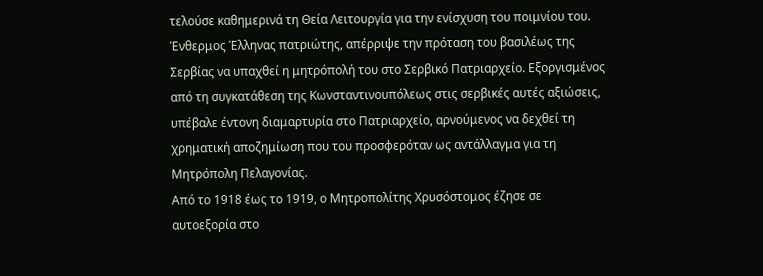τελούσε καθημερινά τη Θεία Λειτουργία για την ενίσχυση του ποιμνίου του. Ένθερμος Έλληνας πατριώτης, απέρριψε την πρόταση του βασιλέως της Σερβίας να υπαχθεί η μητρόπολή του στο Σερβικό Πατριαρχείο. Εξοργισμένος από τη συγκατάθεση της Κωνσταντινουπόλεως στις σερβικές αυτές αξιώσεις, υπέβαλε έντονη διαμαρτυρία στο Πατριαρχείο, αρνούμενος να δεχθεί τη χρηματική αποζημίωση που του προσφερόταν ως αντάλλαγμα για τη Μητρόπολη Πελαγονίας.
Από το 1918 έως το 1919, ο Μητροπολίτης Χρυσόστομος έζησε σε αυτοεξορία στο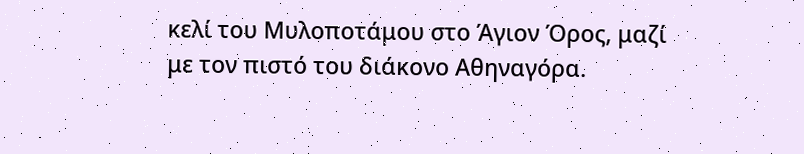κελί του Μυλοποτάμου στο Άγιον Όρος, μαζί με τον πιστό του διάκονο Αθηναγόρα.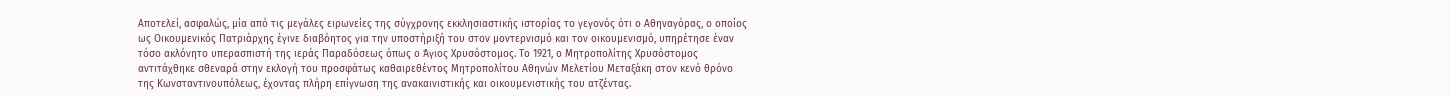Αποτελεί, ασφαλώς, μία από τις μεγάλες ειρωνείες της σύγχρονης εκκλησιαστικής ιστορίας το γεγονός ότι ο Αθηναγόρας, ο οποίος ως Οικουμενικός Πατριάρχης έγινε διαβόητος για την υποστήριξή του στον μοντερνισμό και τον οικουμενισμό, υπηρέτησε έναν τόσο ακλόνητο υπερασπιστή της ιεράς Παραδόσεως όπως ο Άγιος Χρυσόστομος. Το 1921, ο Μητροπολίτης Χρυσόστομος αντιτάχθηκε σθεναρά στην εκλογή του προσφάτως καθαιρεθέντος Μητροπολίτου Αθηνών Μελετίου Μεταξάκη στον κενό θρόνο της Κωνσταντινουπόλεως, έχοντας πλήρη επίγνωση της ανακαινιστικής και οικουμενιστικής του ατζέντας.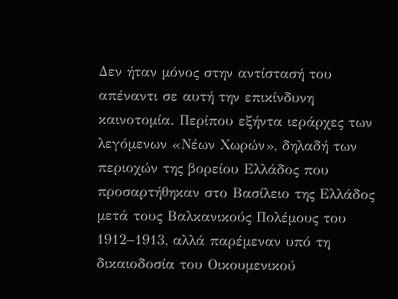Δεν ήταν μόνος στην αντίστασή του απέναντι σε αυτή την επικίνδυνη καινοτομία. Περίπου εξήντα ιεράρχες των λεγόμενων «Νέων Χωρών», δηλαδή των περιοχών της βορείου Ελλάδος που προσαρτήθηκαν στο Βασίλειο της Ελλάδος μετά τους Βαλκανικούς Πολέμους του 1912–1913, αλλά παρέμεναν υπό τη δικαιοδοσία του Οικουμενικού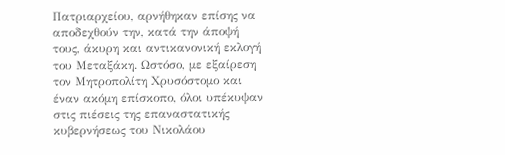Πατριαρχείου, αρνήθηκαν επίσης να αποδεχθούν την, κατά την άποψή τους, άκυρη και αντικανονική εκλογή του Μεταξάκη. Ωστόσο, με εξαίρεση τον Μητροπολίτη Χρυσόστομο και έναν ακόμη επίσκοπο, όλοι υπέκυψαν στις πιέσεις της επαναστατικής κυβερνήσεως του Νικολάου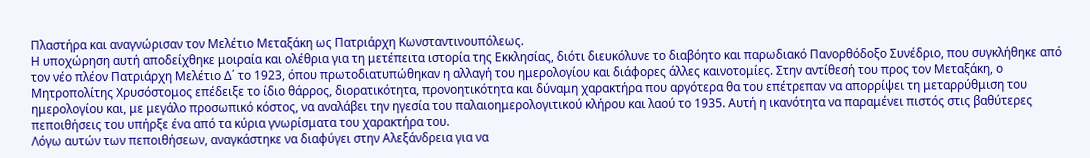Πλαστήρα και αναγνώρισαν τον Μελέτιο Μεταξάκη ως Πατριάρχη Κωνσταντινουπόλεως.
Η υποχώρηση αυτή αποδείχθηκε μοιραία και ολέθρια για τη μετέπειτα ιστορία της Εκκλησίας, διότι διευκόλυνε το διαβόητο και παρωδιακό Πανορθόδοξο Συνέδριο, που συγκλήθηκε από τον νέο πλέον Πατριάρχη Μελέτιο Δ΄ το 1923, όπου πρωτοδιατυπώθηκαν η αλλαγή του ημερολογίου και διάφορες άλλες καινοτομίες. Στην αντίθεσή του προς τον Μεταξάκη, ο Μητροπολίτης Χρυσόστομος επέδειξε το ίδιο θάρρος, διορατικότητα, προνοητικότητα και δύναμη χαρακτήρα που αργότερα θα του επέτρεπαν να απορρίψει τη μεταρρύθμιση του ημερολογίου και, με μεγάλο προσωπικό κόστος, να αναλάβει την ηγεσία του παλαιοημερολογιτικού κλήρου και λαού το 1935. Αυτή η ικανότητα να παραμένει πιστός στις βαθύτερες πεποιθήσεις του υπήρξε ένα από τα κύρια γνωρίσματα του χαρακτήρα του.
Λόγω αυτών των πεποιθήσεων, αναγκάστηκε να διαφύγει στην Αλεξάνδρεια για να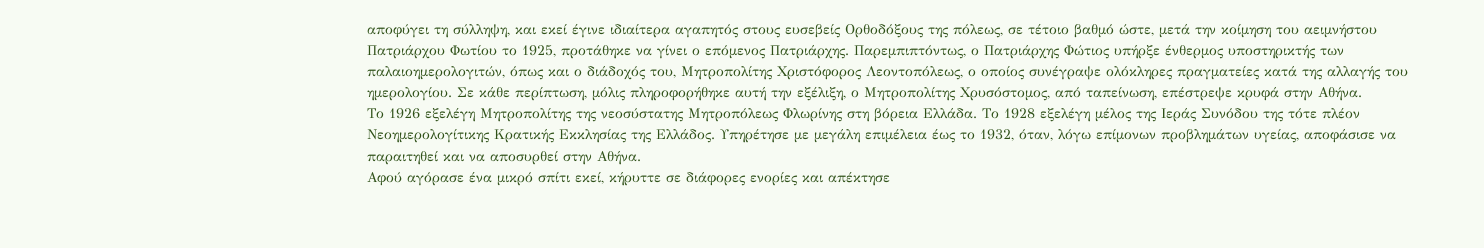αποφύγει τη σύλληψη, και εκεί έγινε ιδιαίτερα αγαπητός στους ευσεβείς Ορθοδόξους της πόλεως, σε τέτοιο βαθμό ώστε, μετά την κοίμηση του αειμνήστου Πατριάρχου Φωτίου το 1925, προτάθηκε να γίνει ο επόμενος Πατριάρχης. Παρεμπιπτόντως, ο Πατριάρχης Φώτιος υπήρξε ένθερμος υποστηρικτής των παλαιοημερολογιτών, όπως και ο διάδοχός του, Μητροπολίτης Χριστόφορος Λεοντοπόλεως, ο οποίος συνέγραψε ολόκληρες πραγματείες κατά της αλλαγής του ημερολογίου. Σε κάθε περίπτωση, μόλις πληροφορήθηκε αυτή την εξέλιξη, ο Μητροπολίτης Χρυσόστομος, από ταπείνωση, επέστρεψε κρυφά στην Αθήνα.
Το 1926 εξελέγη Μητροπολίτης της νεοσύστατης Μητροπόλεως Φλωρίνης στη βόρεια Ελλάδα. Το 1928 εξελέγη μέλος της Ιεράς Συνόδου της τότε πλέον Νεοημερολογίτικης Κρατικής Εκκλησίας της Ελλάδος. Υπηρέτησε με μεγάλη επιμέλεια έως το 1932, όταν, λόγω επίμονων προβλημάτων υγείας, αποφάσισε να παραιτηθεί και να αποσυρθεί στην Αθήνα.
Αφού αγόρασε ένα μικρό σπίτι εκεί, κήρυττε σε διάφορες ενορίες και απέκτησε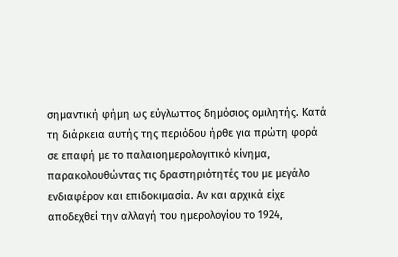σημαντική φήμη ως εύγλωττος δημόσιος ομιλητής. Κατά τη διάρκεια αυτής της περιόδου ήρθε για πρώτη φορά σε επαφή με το παλαιοημερολογιτικό κίνημα, παρακολουθώντας τις δραστηριότητές του με μεγάλο ενδιαφέρον και επιδοκιμασία. Αν και αρχικά είχε αποδεχθεί την αλλαγή του ημερολογίου το 1924,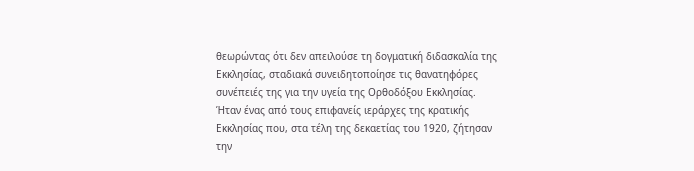θεωρώντας ότι δεν απειλούσε τη δογματική διδασκαλία της Εκκλησίας, σταδιακά συνειδητοποίησε τις θανατηφόρες συνέπειές της για την υγεία της Ορθοδόξου Εκκλησίας.
Ήταν ένας από τους επιφανείς ιεράρχες της κρατικής Εκκλησίας που, στα τέλη της δεκαετίας του 1920, ζήτησαν την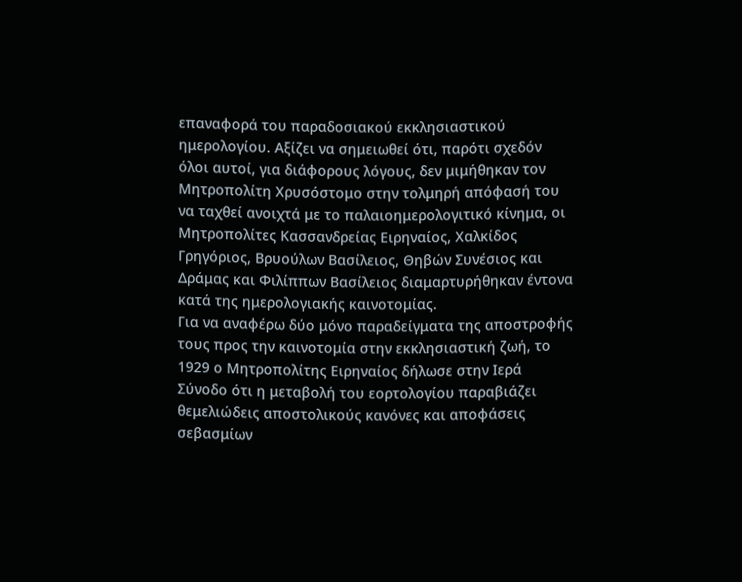επαναφορά του παραδοσιακού εκκλησιαστικού ημερολογίου. Αξίζει να σημειωθεί ότι, παρότι σχεδόν όλοι αυτοί, για διάφορους λόγους, δεν μιμήθηκαν τον Μητροπολίτη Χρυσόστομο στην τολμηρή απόφασή του να ταχθεί ανοιχτά με το παλαιοημερολογιτικό κίνημα, οι Μητροπολίτες Κασσανδρείας Ειρηναίος, Χαλκίδος Γρηγόριος, Βρυούλων Βασίλειος, Θηβών Συνέσιος και Δράμας και Φιλίππων Βασίλειος διαμαρτυρήθηκαν έντονα κατά της ημερολογιακής καινοτομίας.
Για να αναφέρω δύο μόνο παραδείγματα της αποστροφής τους προς την καινοτομία στην εκκλησιαστική ζωή, το 1929 ο Μητροπολίτης Ειρηναίος δήλωσε στην Ιερά Σύνοδο ότι η μεταβολή του εορτολογίου παραβιάζει θεμελιώδεις αποστολικούς κανόνες και αποφάσεις σεβασμίων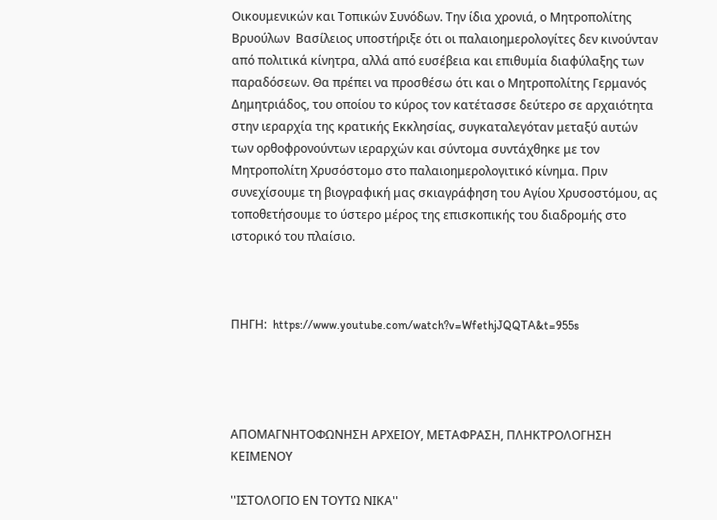Οικουμενικών και Τοπικών Συνόδων. Την ίδια χρονιά, ο Μητροπολίτης Βρυούλων  Βασίλειος υποστήριξε ότι οι παλαιοημερολογίτες δεν κινούνταν από πολιτικά κίνητρα, αλλά από ευσέβεια και επιθυμία διαφύλαξης των παραδόσεων. Θα πρέπει να προσθέσω ότι και ο Μητροπολίτης Γερμανός Δημητριάδος, του οποίου το κύρος τον κατέτασσε δεύτερο σε αρχαιότητα στην ιεραρχία της κρατικής Εκκλησίας, συγκαταλεγόταν μεταξύ αυτών των ορθοφρονούντων ιεραρχών και σύντομα συντάχθηκε με τον Μητροπολίτη Χρυσόστομο στο παλαιοημερολογιτικό κίνημα. Πριν συνεχίσουμε τη βιογραφική μας σκιαγράφηση του Αγίου Χρυσοστόμου, ας τοποθετήσουμε το ύστερο μέρος της επισκοπικής του διαδρομής στο ιστορικό του πλαίσιο.



ΠΗΓΗ:  https://www.youtube.com/watch?v=WfethjJQQTA&t=955s




ΑΠΟΜΑΓΝΗΤΟΦΩΝΗΣΗ ΑΡΧΕΙΟΥ, ΜΕΤΑΦΡΑΣΗ, ΠΛΗΚΤΡΟΛΟΓΗΣΗ ΚΕΙΜΕΝΟΥ

''ΙΣΤΟΛΟΓΙΟ ΕΝ ΤΟΥΤΩ ΝΙΚΑ''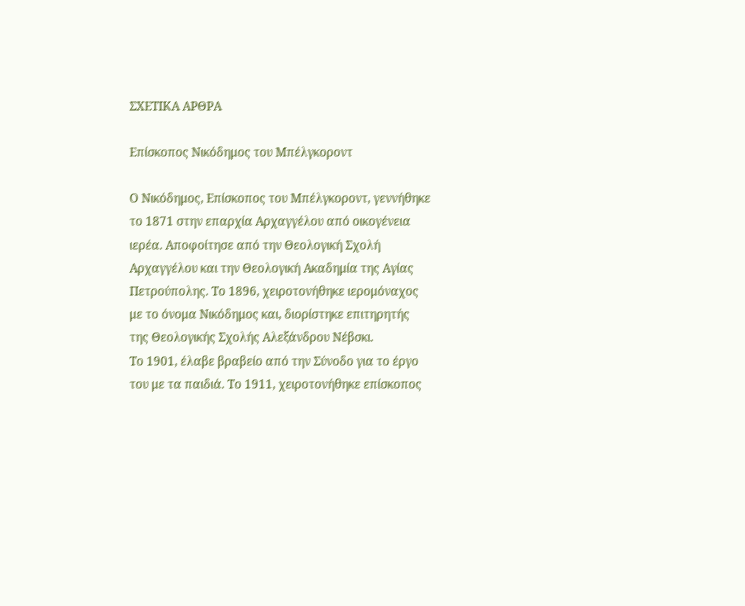ΣΧΕΤΙΚΑ ΑΡΘΡΑ

Επίσκοπος Νικόδημος του Μπέλγκοροντ

Ο Νικόδημος, Επίσκοπος του Μπέλγκοροντ, γεννήθηκε το 1871 στην επαρχία Αρχαγγέλου από οικογένεια ιερέα. Αποφοίτησε από την Θεολογική Σχολή Αρχαγγέλου και την Θεολογική Ακαδημία της Αγίας Πετρούπολης. Το 1896, χειροτονήθηκε ιερομόναχος με το όνομα Νικόδημος και, διορίστηκε επιτηρητής της Θεολογικής Σχολής Αλεξάνδρου Νέβσκι.
Το 1901, έλαβε βραβείο από την Σύνοδο για το έργο του με τα παιδιά. Το 1911, χειροτονήθηκε επίσκοπος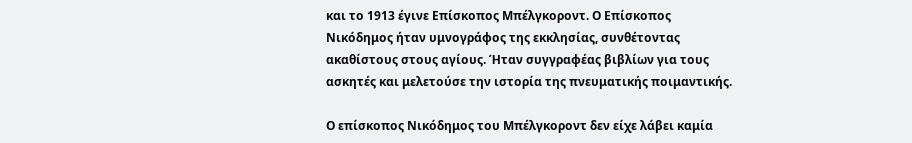και το 1913 έγινε Επίσκοπος Μπέλγκοροντ. Ο Επίσκοπος Νικόδημος ήταν υμνογράφος της εκκλησίας, συνθέτοντας ακαθίστους στους αγίους. Ήταν συγγραφέας βιβλίων για τους ασκητές και μελετούσε την ιστορία της πνευματικής ποιμαντικής.

Ο επίσκοπος Νικόδημος του Μπέλγκοροντ δεν είχε λάβει καμία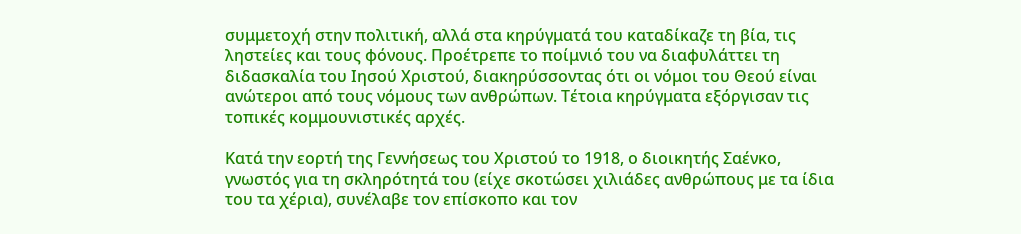συμμετοχή στην πολιτική, αλλά στα κηρύγματά του καταδίκαζε τη βία, τις ληστείες και τους φόνους. Προέτρεπε το ποίμνιό του να διαφυλάττει τη διδασκαλία του Ιησού Χριστού, διακηρύσσοντας ότι οι νόμοι του Θεού είναι ανώτεροι από τους νόμους των ανθρώπων. Τέτοια κηρύγματα εξόργισαν τις τοπικές κομμουνιστικές αρχές.

Κατά την εορτή της Γεννήσεως του Χριστού το 1918, ο διοικητής Σαένκο, γνωστός για τη σκληρότητά του (είχε σκοτώσει χιλιάδες ανθρώπους με τα ίδια του τα χέρια), συνέλαβε τον επίσκοπο και τον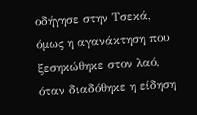οδήγησε στην Τσεκά, όμως η αγανάκτηση που ξεσηκώθηκε στον λαό, όταν διαδόθηκε η είδηση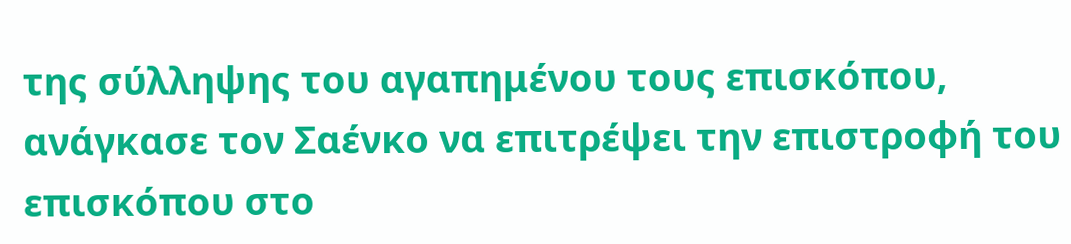της σύλληψης του αγαπημένου τους επισκόπου, ανάγκασε τον Σαένκο να επιτρέψει την επιστροφή του επισκόπου στο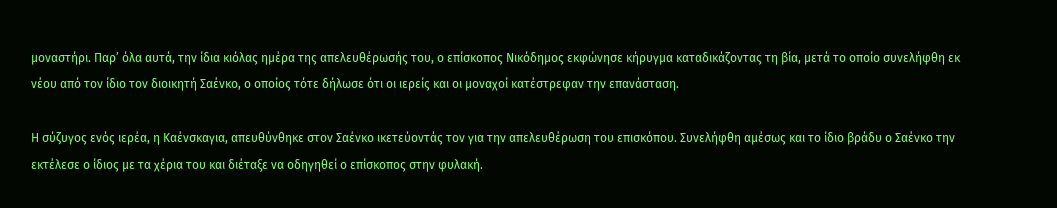μοναστήρι. Παρ’ όλα αυτά, την ίδια κιόλας ημέρα της απελευθέρωσής του, ο επίσκοπος Νικόδημος εκφώνησε κήρυγμα καταδικάζοντας τη βία, μετά το οποίο συνελήφθη εκ νέου από τον ίδιο τον διοικητή Σαένκο, ο οποίος τότε δήλωσε ότι οι ιερείς και οι μοναχοί κατέστρεφαν την επανάσταση.

Η σύζυγος ενός ιερέα, η Καένσκαγια, απευθύνθηκε στον Σαένκο ικετεύοντάς τον για την απελευθέρωση του επισκόπου. Συνελήφθη αμέσως και το ίδιο βράδυ ο Σαένκο την εκτέλεσε ο ίδιος με τα χέρια του και διέταξε να οδηγηθεί ο επίσκοπος στην φυλακή.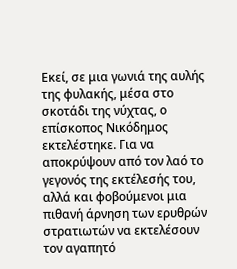Εκεί, σε μια γωνιά της αυλής της φυλακής, μέσα στο σκοτάδι της νύχτας, ο επίσκοπος Νικόδημος εκτελέστηκε. Για να αποκρύψουν από τον λαό το γεγονός της εκτέλεσής του, αλλά και φοβούμενοι μια πιθανή άρνηση των ερυθρών στρατιωτών να εκτελέσουν τον αγαπητό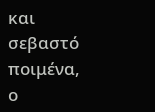και σεβαστό ποιμένα, ο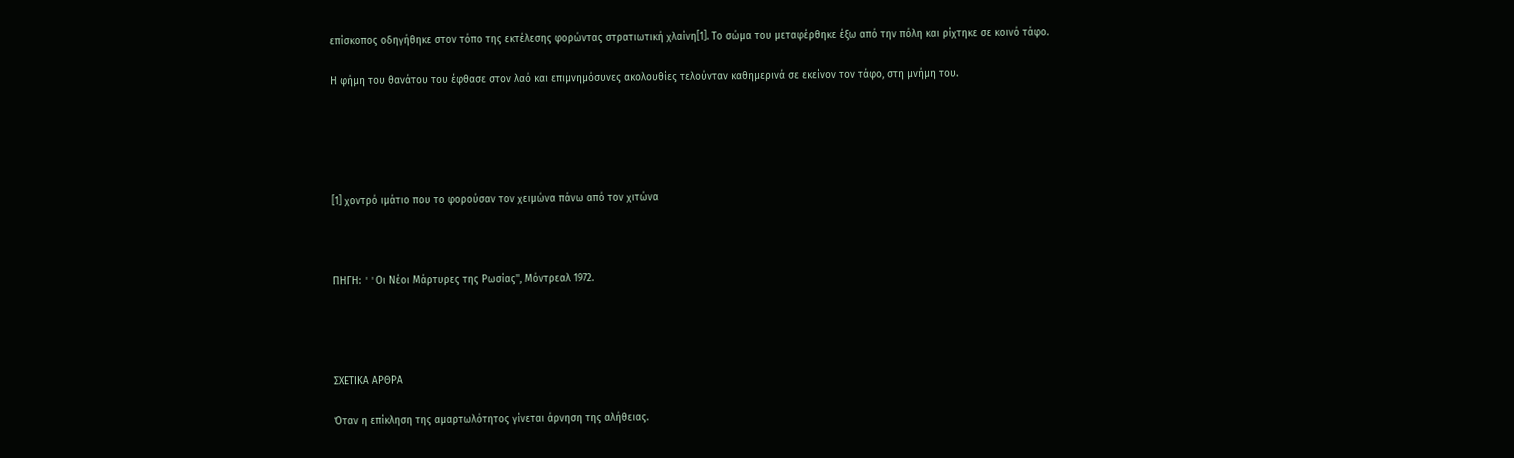επίσκοπος οδηγήθηκε στον τόπο της εκτέλεσης φορώντας στρατιωτική χλαίνη[1]. Το σώμα του μεταφέρθηκε έξω από την πόλη και ρίχτηκε σε κοινό τάφο.

Η φήμη του θανάτου του έφθασε στον λαό και επιμνημόσυνες ακολουθίες τελούνταν καθημερινά σε εκείνον τον τάφο, στη μνήμη του.





[1] χοντρό ιμάτιο που το φορούσαν τον χειμώνα πάνω από τον χιτώνα



ΠΗΓΗ: ''Oι Νέοι Μάρτυρες της Ρωσίας'', Μόντρεαλ 1972.




ΣΧΕΤΙΚΑ ΑΡΘΡΑ

Όταν η επίκληση της αμαρτωλότητος γίνεται άρνηση της αλήθειας.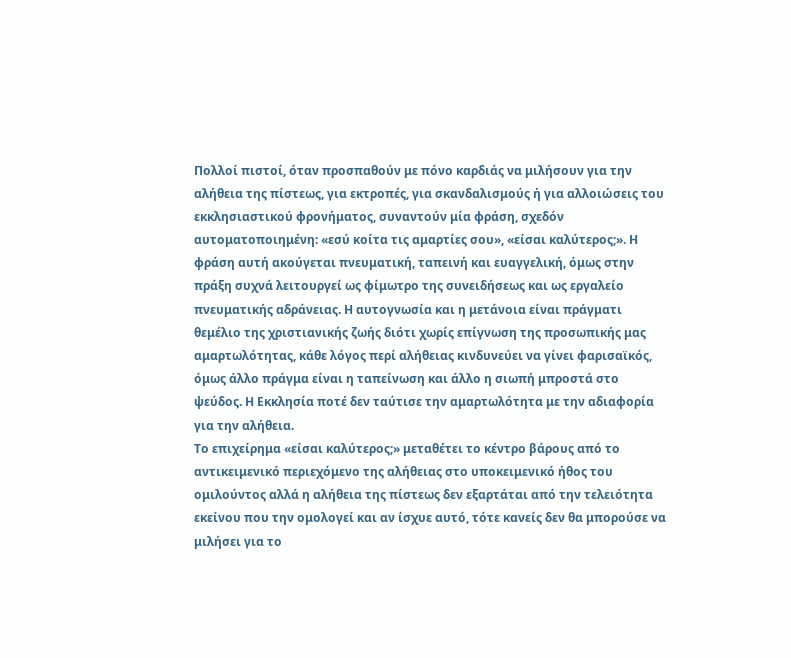Πολλοί πιστοί, όταν προσπαθούν με πόνο καρδιάς να μιλήσουν για την αλήθεια της πίστεως, για εκτροπές, για σκανδαλισμούς ή για αλλοιώσεις του εκκλησιαστικού φρονήματος, συναντούν μία φράση, σχεδόν αυτοματοποιημένη: «εσύ κοίτα τις αμαρτίες σου», «είσαι καλύτερος;». Η φράση αυτή ακούγεται πνευματική, ταπεινή και ευαγγελική, όμως στην πράξη συχνά λειτουργεί ως φίμωτρο της συνειδήσεως και ως εργαλείο πνευματικής αδράνειας. Η αυτογνωσία και η μετάνοια είναι πράγματι θεμέλιο της χριστιανικής ζωής διότι χωρίς επίγνωση της προσωπικής μας αμαρτωλότητας, κάθε λόγος περί αλήθειας κινδυνεύει να γίνει φαρισαϊκός, όμως άλλο πράγμα είναι η ταπείνωση και άλλο η σιωπή μπροστά στο ψεύδος. Η Εκκλησία ποτέ δεν ταύτισε την αμαρτωλότητα με την αδιαφορία για την αλήθεια.
Το επιχείρημα «είσαι καλύτερος;» μεταθέτει το κέντρο βάρους από το αντικειμενικό περιεχόμενο της αλήθειας στο υποκειμενικό ήθος του ομιλούντος αλλά η αλήθεια της πίστεως δεν εξαρτάται από την τελειότητα εκείνου που την ομολογεί και αν ίσχυε αυτό, τότε κανείς δεν θα μπορούσε να μιλήσει για το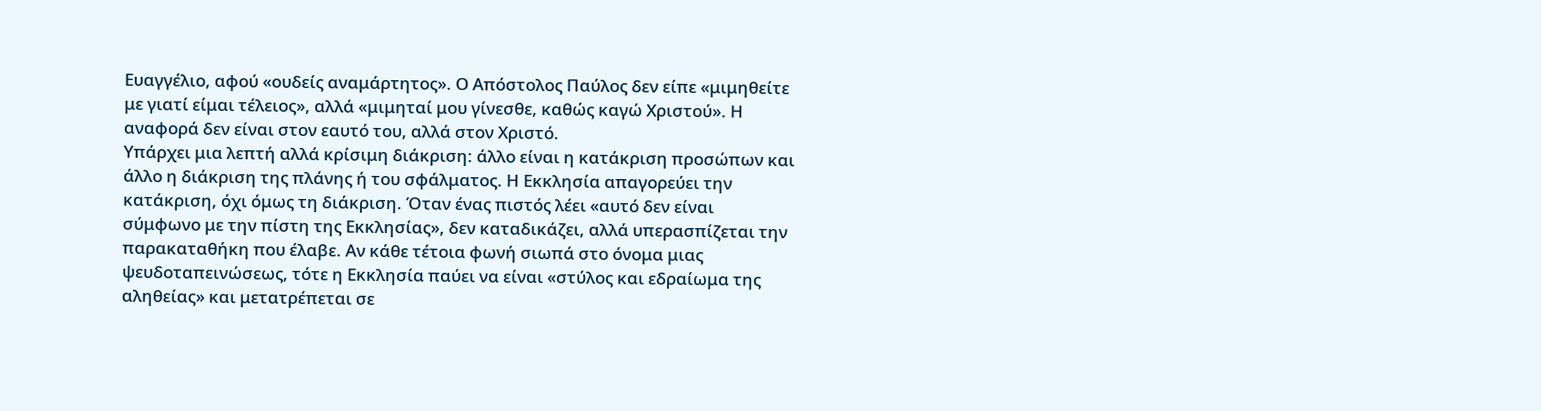Ευαγγέλιο, αφού «ουδείς αναμάρτητος». Ο Απόστολος Παύλος δεν είπε «μιμηθείτε με γιατί είμαι τέλειος», αλλά «μιμηταί μου γίνεσθε, καθώς καγώ Χριστού». Η αναφορά δεν είναι στον εαυτό του, αλλά στον Χριστό.
Υπάρχει μια λεπτή αλλά κρίσιμη διάκριση: άλλο είναι η κατάκριση προσώπων και άλλο η διάκριση της πλάνης ή του σφάλματος. Η Εκκλησία απαγορεύει την κατάκριση, όχι όμως τη διάκριση. Όταν ένας πιστός λέει «αυτό δεν είναι σύμφωνο με την πίστη της Εκκλησίας», δεν καταδικάζει, αλλά υπερασπίζεται την παρακαταθήκη που έλαβε. Αν κάθε τέτοια φωνή σιωπά στο όνομα μιας ψευδοταπεινώσεως, τότε η Εκκλησία παύει να είναι «στύλος και εδραίωμα της αληθείας» και μετατρέπεται σε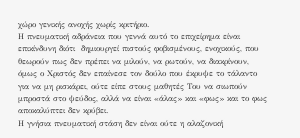χώρο γενικής ανοχής χωρίς κριτήριο.
Η πνευματική αδράνεια που γεννά αυτό το επιχείρημα είναι επικίνδυνη διότι  δημιουργεί πιστούς φοβισμένους, ενοχικούς, που θεωρούν πως δεν πρέπει να μιλούν, να ρωτούν, να διακρίνουν, όμως ο Χριστός δεν επαίνεσε τον δούλο που έκρυψε το τάλαντο για να μη ρισκάρει, ούτε είπε στους μαθητές Του να σιωπούν μπροστά στο ψεύδος, αλλά να είναι «άλας» και «φως» και το φως αποκαλύπτει δεν κρύβει.
Η γνήσια πνευματική στάση δεν είναι ούτε η αλαζονική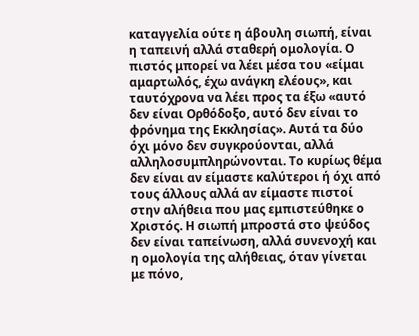καταγγελία ούτε η άβουλη σιωπή, είναι η ταπεινή αλλά σταθερή ομολογία. Ο πιστός μπορεί να λέει μέσα του «είμαι αμαρτωλός, έχω ανάγκη ελέους», και ταυτόχρονα να λέει προς τα έξω «αυτό δεν είναι Ορθόδοξο, αυτό δεν είναι το φρόνημα της Εκκλησίας». Αυτά τα δύο όχι μόνο δεν συγκρούονται, αλλά αλληλοσυμπληρώνονται. Το κυρίως θέμα δεν είναι αν είμαστε καλύτεροι ή όχι από τους άλλους αλλά αν είμαστε πιστοί στην αλήθεια που μας εμπιστεύθηκε ο Χριστός. Η σιωπή μπροστά στο ψεύδος δεν είναι ταπείνωση, αλλά συνενοχή και η ομολογία της αλήθειας, όταν γίνεται με πόνο,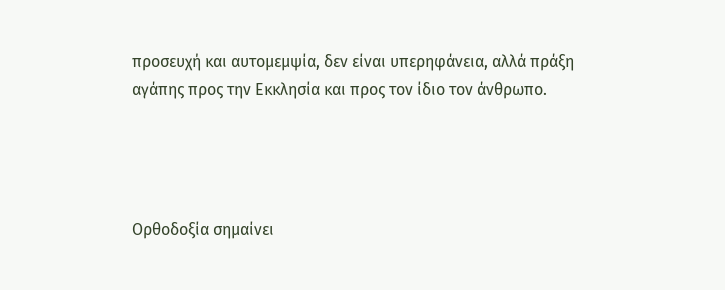προσευχή και αυτομεμψία, δεν είναι υπερηφάνεια, αλλά πράξη αγάπης προς την Εκκλησία και προς τον ίδιο τον άνθρωπο.




Ορθοδοξία σημαίνει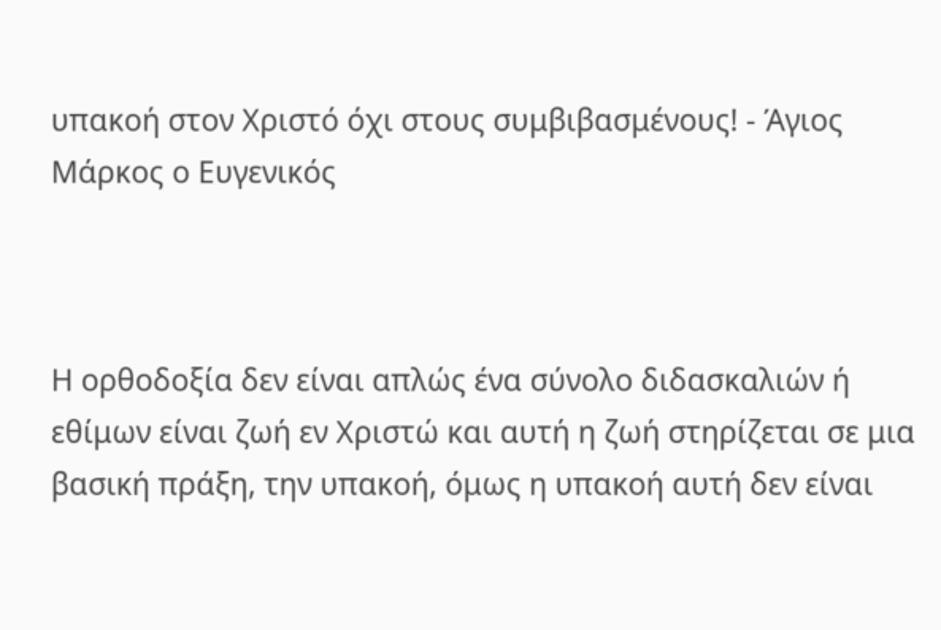υπακοή στον Χριστό όχι στους συμβιβασμένους! - Άγιος Μάρκος ο Ευγενικός



Η ορθοδοξία δεν είναι απλώς ένα σύνολο διδασκαλιών ή εθίμων είναι ζωή εν Χριστώ και αυτή η ζωή στηρίζεται σε μια βασική πράξη, την υπακοή, όμως η υπακοή αυτή δεν είναι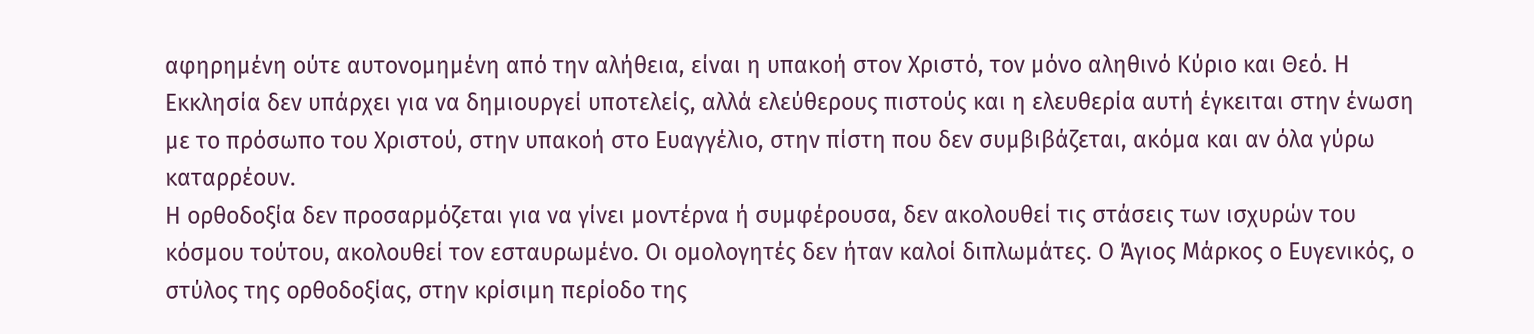αφηρημένη ούτε αυτονομημένη από την αλήθεια, είναι η υπακοή στον Χριστό, τον μόνο αληθινό Κύριο και Θεό. Η Εκκλησία δεν υπάρχει για να δημιουργεί υποτελείς, αλλά ελεύθερους πιστούς και η ελευθερία αυτή έγκειται στην ένωση με το πρόσωπο του Χριστού, στην υπακοή στο Ευαγγέλιο, στην πίστη που δεν συμβιβάζεται, ακόμα και αν όλα γύρω καταρρέουν.
Η ορθοδοξία δεν προσαρμόζεται για να γίνει μοντέρνα ή συμφέρουσα, δεν ακολουθεί τις στάσεις των ισχυρών του κόσμου τούτου, ακολουθεί τον εσταυρωμένο. Οι ομολογητές δεν ήταν καλοί διπλωμάτες. Ο Άγιος Μάρκος ο Ευγενικός, ο στύλος της ορθοδοξίας, στην κρίσιμη περίοδο της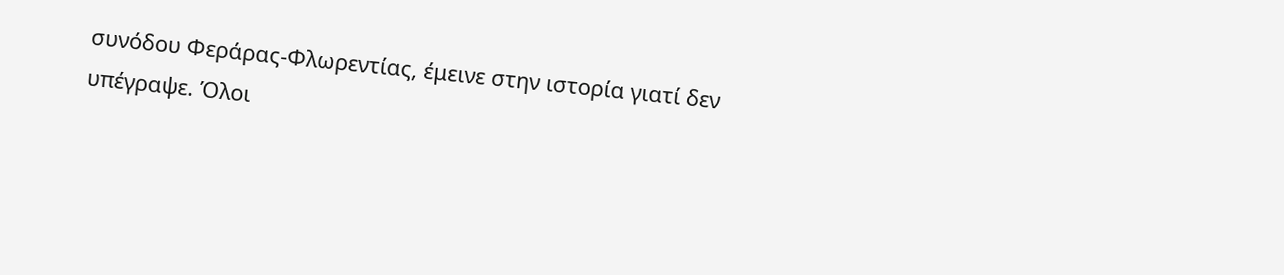συνόδου Φεράρας-Φλωρεντίας, έμεινε στην ιστορία γιατί δεν υπέγραψε. Όλοι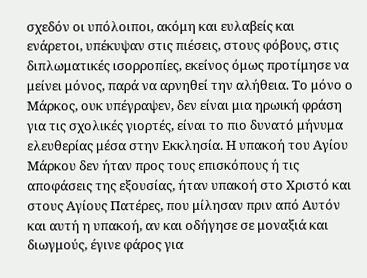σχεδόν οι υπόλοιποι, ακόμη και ευλαβείς και ενάρετοι, υπέκυψαν στις πιέσεις, στους φόβους, στις διπλωματικές ισορροπίες, εκείνος όμως προτίμησε να μείνει μόνος, παρά να αρνηθεί την αλήθεια. Το μόνο ο Μάρκος, ουκ υπέγραψεν, δεν είναι μια ηρωική φράση για τις σχολικές γιορτές, είναι το πιο δυνατό μήνυμα ελευθερίας μέσα στην Εκκλησία. Η υπακοή του Αγίου Μάρκου δεν ήταν προς τους επισκόπους ή τις αποφάσεις της εξουσίας, ήταν υπακοή στο Χριστό και στους Αγίους Πατέρες, που μίλησαν πριν από Αυτόν και αυτή η υπακοή, αν και οδήγησε σε μοναξιά και διωγμούς, έγινε φάρος για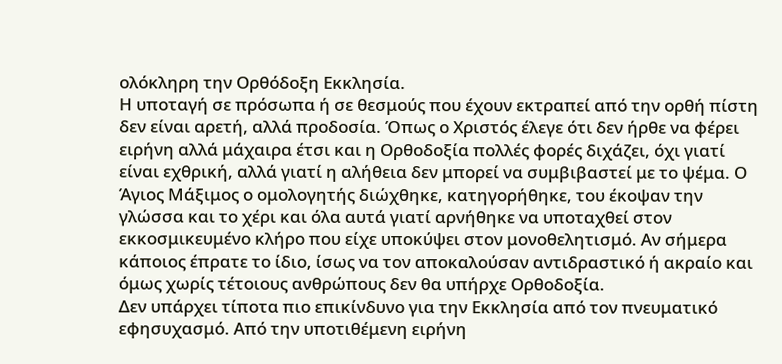ολόκληρη την Ορθόδοξη Εκκλησία.
Η υποταγή σε πρόσωπα ή σε θεσμούς που έχουν εκτραπεί από την ορθή πίστη δεν είναι αρετή, αλλά προδοσία. Όπως ο Χριστός έλεγε ότι δεν ήρθε να φέρει ειρήνη αλλά μάχαιρα έτσι και η Ορθοδοξία πολλές φορές διχάζει, όχι γιατί είναι εχθρική, αλλά γιατί η αλήθεια δεν μπορεί να συμβιβαστεί με το ψέμα. Ο Άγιος Μάξιμος ο ομολογητής διώχθηκε, κατηγορήθηκε, του έκοψαν την γλώσσα και το χέρι και όλα αυτά γιατί αρνήθηκε να υποταχθεί στον εκκοσμικευμένο κλήρο που είχε υποκύψει στον μονοθελητισμό. Αν σήμερα κάποιος έπρατε το ίδιο, ίσως να τον αποκαλούσαν αντιδραστικό ή ακραίο και όμως χωρίς τέτοιους ανθρώπους δεν θα υπήρχε Ορθοδοξία.
Δεν υπάρχει τίποτα πιο επικίνδυνο για την Εκκλησία από τον πνευματικό εφησυχασμό. Από την υποτιθέμενη ειρήνη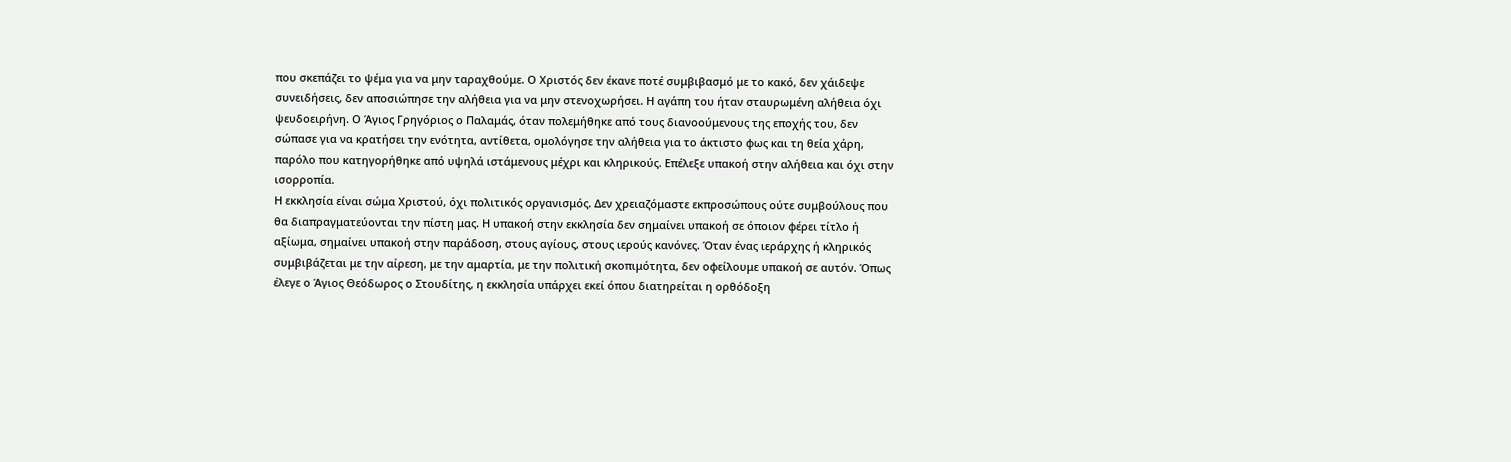που σκεπάζει το ψέμα για να μην ταραχθούμε. Ο Χριστός δεν έκανε ποτέ συμβιβασμό με το κακό, δεν χάιδεψε συνειδήσεις, δεν αποσιώπησε την αλήθεια για να μην στενοχωρήσει. Η αγάπη του ήταν σταυρωμένη αλήθεια όχι ψευδοειρήνη. Ο Άγιος Γρηγόριος ο Παλαμάς, όταν πολεμήθηκε από τους διανοούμενους της εποχής του, δεν σώπασε για να κρατήσει την ενότητα, αντίθετα, ομολόγησε την αλήθεια για το άκτιστο φως και τη θεία χάρη, παρόλο που κατηγορήθηκε από υψηλά ιστάμενους μέχρι και κληρικούς. Επέλεξε υπακοή στην αλήθεια και όχι στην ισορροπία.
Η εκκλησία είναι σώμα Χριστού, όχι πολιτικός οργανισμός. Δεν χρειαζόμαστε εκπροσώπους ούτε συμβούλους που θα διαπραγματεύονται την πίστη μας. Η υπακοή στην εκκλησία δεν σημαίνει υπακοή σε όποιον φέρει τίτλο ή αξίωμα, σημαίνει υπακοή στην παράδοση, στους αγίους, στους ιερούς κανόνες. Όταν ένας ιεράρχης ή κληρικός συμβιβάζεται με την αίρεση, με την αμαρτία, με την πολιτική σκοπιμότητα, δεν οφείλουμε υπακοή σε αυτόν. Όπως έλεγε ο Άγιος Θεόδωρος ο Στουδίτης, η εκκλησία υπάρχει εκεί όπου διατηρείται η ορθόδοξη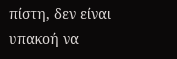πίστη, δεν είναι υπακοή να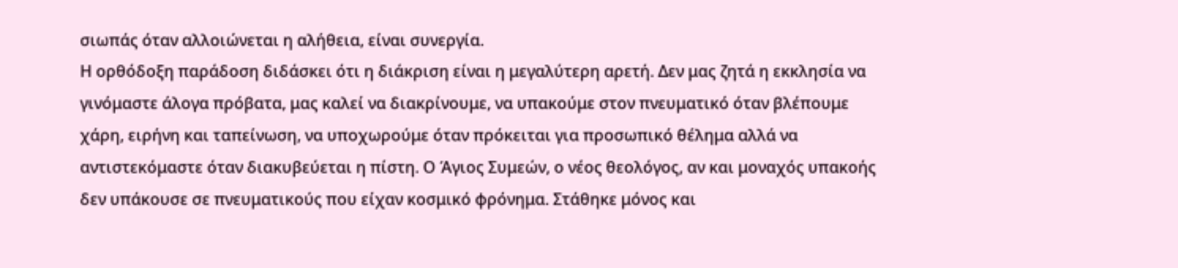σιωπάς όταν αλλοιώνεται η αλήθεια, είναι συνεργία.
Η ορθόδοξη παράδοση διδάσκει ότι η διάκριση είναι η μεγαλύτερη αρετή. Δεν μας ζητά η εκκλησία να γινόμαστε άλογα πρόβατα, μας καλεί να διακρίνουμε, να υπακούμε στον πνευματικό όταν βλέπουμε χάρη, ειρήνη και ταπείνωση, να υποχωρούμε όταν πρόκειται για προσωπικό θέλημα αλλά να αντιστεκόμαστε όταν διακυβεύεται η πίστη. Ο Άγιος Συμεών, ο νέος θεολόγος, αν και μοναχός υπακοής δεν υπάκουσε σε πνευματικούς που είχαν κοσμικό φρόνημα. Στάθηκε μόνος και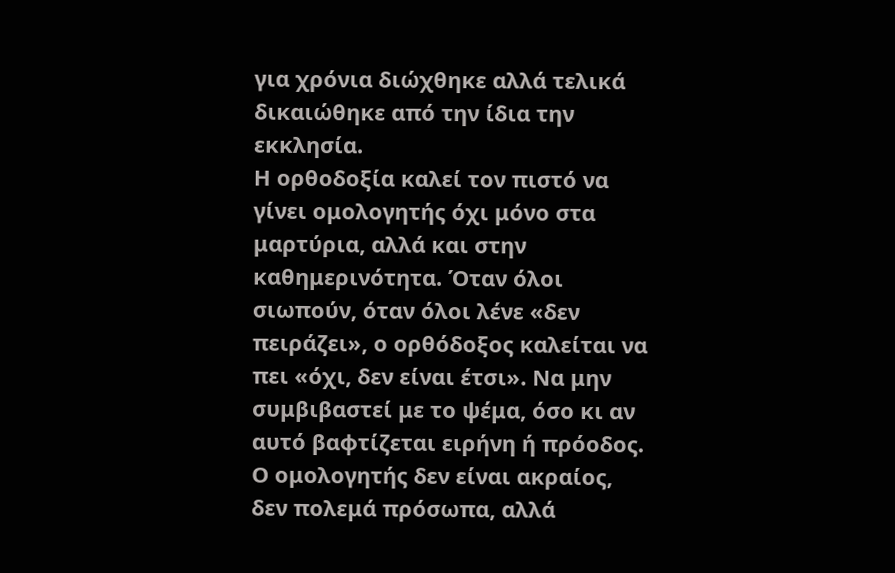για χρόνια διώχθηκε αλλά τελικά δικαιώθηκε από την ίδια την εκκλησία.
Η ορθοδοξία καλεί τον πιστό να γίνει ομολογητής όχι μόνο στα μαρτύρια, αλλά και στην καθημερινότητα. Όταν όλοι σιωπούν, όταν όλοι λένε «δεν πειράζει», ο ορθόδοξος καλείται να πει «όχι, δεν είναι έτσι». Να μην συμβιβαστεί με το ψέμα, όσο κι αν αυτό βαφτίζεται ειρήνη ή πρόοδος. Ο ομολογητής δεν είναι ακραίος, δεν πολεμά πρόσωπα, αλλά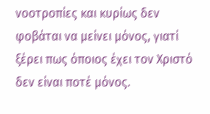νοοτροπίες και κυρίως δεν φοβάται να μείνει μόνος, γιατί ξέρει πως όποιος έχει τον Χριστό δεν είναι ποτέ μόνος.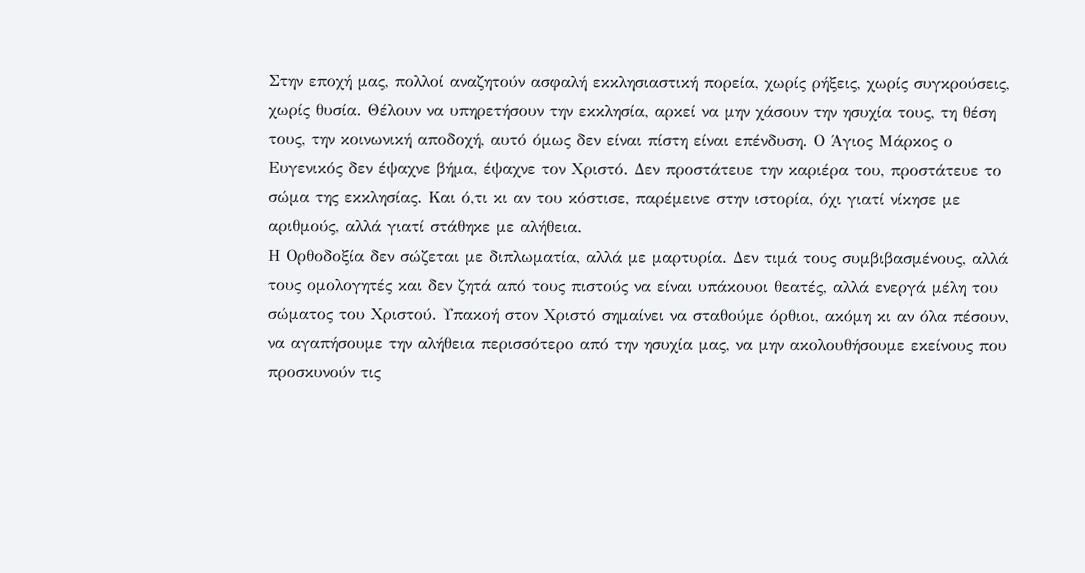Στην εποχή μας, πολλοί αναζητούν ασφαλή εκκλησιαστική πορεία, χωρίς ρήξεις, χωρίς συγκρούσεις, χωρίς θυσία. Θέλουν να υπηρετήσουν την εκκλησία, αρκεί να μην χάσουν την ησυχία τους, τη θέση τους, την κοινωνική αποδοχή, αυτό όμως δεν είναι πίστη είναι επένδυση. Ο Άγιος Μάρκος ο Ευγενικός δεν έψαχνε βήμα, έψαχνε τον Χριστό. Δεν προστάτευε την καριέρα του, προστάτευε το σώμα της εκκλησίας. Και ό,τι κι αν του κόστισε, παρέμεινε στην ιστορία, όχι γιατί νίκησε με αριθμούς, αλλά γιατί στάθηκε με αλήθεια.
Η Ορθοδοξία δεν σώζεται με διπλωματία, αλλά με μαρτυρία. Δεν τιμά τους συμβιβασμένους, αλλά τους ομολογητές και δεν ζητά από τους πιστούς να είναι υπάκουοι θεατές, αλλά ενεργά μέλη του σώματος του Χριστού. Υπακοή στον Χριστό σημαίνει να σταθούμε όρθιοι, ακόμη κι αν όλα πέσουν, να αγαπήσουμε την αλήθεια περισσότερο από την ησυχία μας, να μην ακολουθήσουμε εκείνους που προσκυνούν τις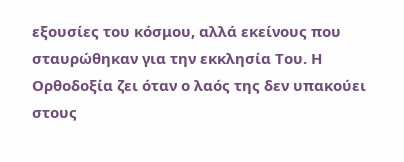εξουσίες του κόσμου, αλλά εκείνους που σταυρώθηκαν για την εκκλησία Του. Η Ορθοδοξία ζει όταν ο λαός της δεν υπακούει στους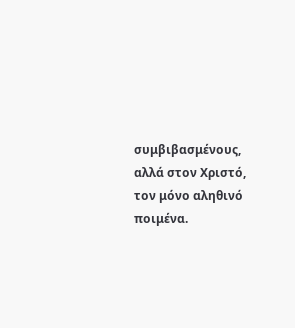συμβιβασμένους, αλλά στον Χριστό, τον μόνο αληθινό ποιμένα.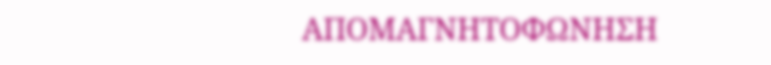ΑΠΟΜΑΓΝΗΤΟΦΩΝΗΣΗ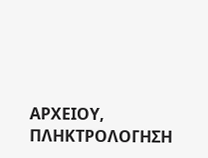ΑΡΧΕΙΟΥ,  ΠΛΗΚΤΡΟΛΟΓΗΣΗ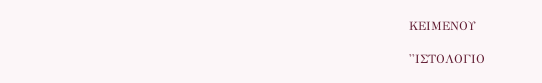ΚΕΙΜΕΝΟΥ

''ΙΣΤΟΛΟΓΙΟ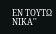ΕΝ ΤΟΥΤΩ ΝΙΚΑ''